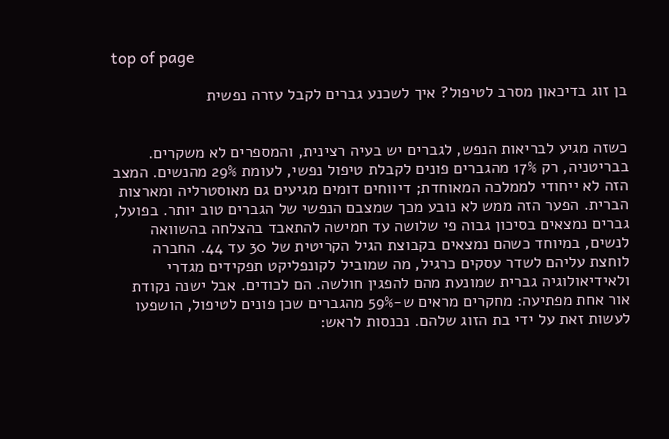top of page

בן זוג בדיכאון מסרב לטיפול? איך לשכנע גברים לקבל עזרה נפשית


כשזה מגיע לבריאות הנפש, לגברים יש בעיה רצינית, והמספרים לא משקרים. בבריטניה, רק 17% מהגברים פונים לקבלת טיפול נפשי, לעומת 29% מהנשים. המצב הזה לא ייחודי לממלכה המאוחדת; דיווחים דומים מגיעים גם מאוסטרליה ומארצות הברית. הפער הזה ממש לא נובע מכך שמצבם הנפשי של הגברים טוב יותר. בפועל, גברים נמצאים בסיכון גבוה פי שלושה עד חמישה להתאבד בהצלחה בהשוואה לנשים, במיוחד כשהם נמצאים בקבוצת הגיל הקריטית של 30 עד 44. החברה לוחצת עליהם לשדר עסקים כרגיל, מה שמוביל לקונפליקט תפקידים מגדרי ולאידיאולוגיה גברית שמונעת מהם להפגין חולשה. הם לכודים. אבל ישנה נקודת אור אחת מפתיעה: מחקרים מראים ש-59% מהגברים שכן פונים לטיפול, הושפעו לעשות זאת על ידי בת הזוג שלהם. נכנסות לראש: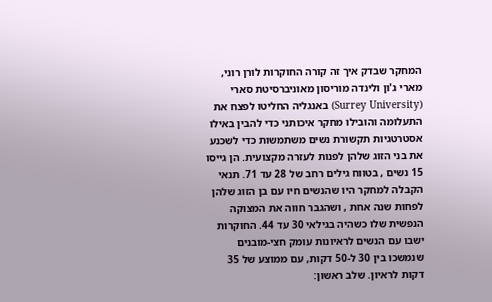המחקר שבדק איך זה קורה החוקרות לורן רוני, מארי ג'ון ולינדה מוריסון מאוניברסיטת סארי (Surrey University) באנגליה החליטו לפצח את התעלומה והובילו מחקר איכותני כדי להבין באילו אסטרטגיות תקשורת נשים משתמשות כדי לשכנע את בני הזוג שלהן לפנות לעזרה מקצועית. הן גייסו 15 נשים , בטווח גילים רחב של 28 עד 71. תנאי הקבלה למחקר היו שהנשים חיו עם בן הזוג שלהן לפחות שנה אחת , ושהגבר חווה את המצוקה הנפשית שלו כשהיה בגילאי 30 עד 44. החוקרות ישבו עם הנשים לראיונות עומק חצי-מובנים שנמשכו בין 30 ל-50 דקות, עם ממוצע של 35 דקות לראיון. שלב ראשון: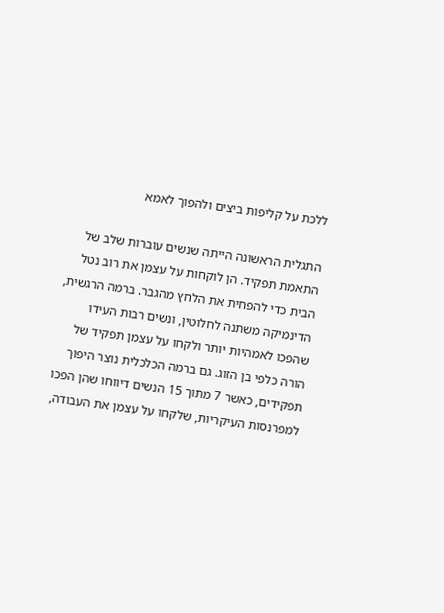ללכת על קליפות ביצים ולהפוך לאמא

התגלית הראשונה הייתה שנשים עוברות שלב של התאמת תפקיד. הן לוקחות על עצמן את רוב נטל הבית כדי להפחית את הלחץ מהגבר. ברמה הרגשית, הדינמיקה משתנה לחלוטין, ונשים רבות העידו שהפכו לאמהיות יותר ולקחו על עצמן תפקיד של הורה כלפי בן הזוג. גם ברמה הכלכלית נוצר היפוך תפקידים, כאשר 7 מתוך 15 הנשים דיווחו שהן הפכו למפרנסות העיקריות, שלקחו על עצמן את העבודה,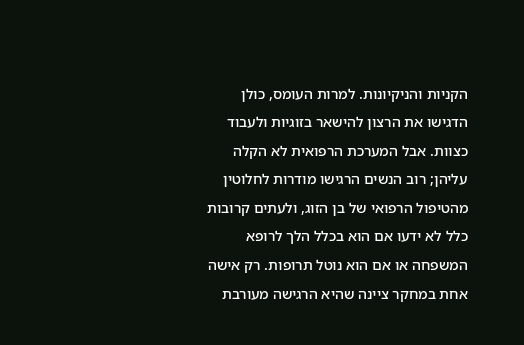הקניות והניקיונות. למרות העומס, כולן הדגישו את הרצון להישאר בזוגיות ולעבוד כצוות. אבל המערכת הרפואית לא הקלה עליהן; רוב הנשים הרגישו מודרות לחלוטין מהטיפול הרפואי של בן הזוג, ולעתים קרובות כלל לא ידעו אם הוא בכלל הלך לרופא המשפחה או אם הוא נוטל תרופות. רק אישה אחת במחקר ציינה שהיא הרגישה מעורבת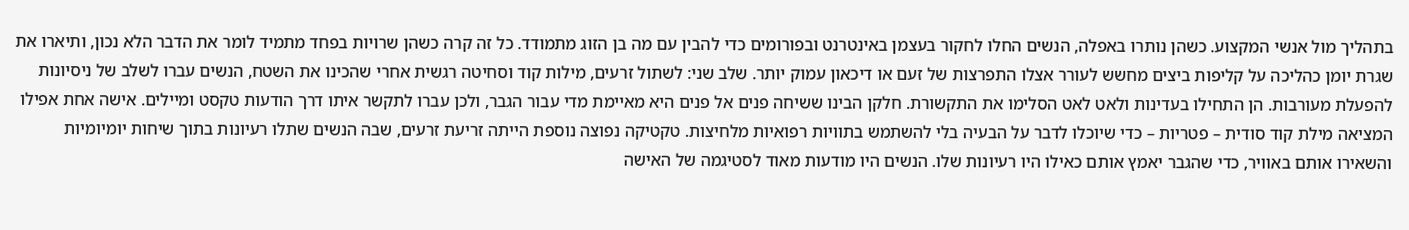בתהליך מול אנשי המקצוע. כשהן נותרו באפלה, הנשים החלו לחקור בעצמן באינטרנט ובפורומים כדי להבין עם מה בן הזוג מתמודד. כל זה קרה כשהן שרויות בפחד מתמיד לומר את הדבר הלא נכון, ותיארו את שגרת יומן כהליכה על קליפות ביצים מחשש לעורר אצלו התפרצות של זעם או דיכאון עמוק יותר. שלב שני: לשתול זרעים, מילות קוד וסחיטה רגשית אחרי שהכינו את השטח, הנשים עברו לשלב של ניסיונות להפעלת מעורבות. הן התחילו בעדינות ולאט לאט הסלימו את התקשורת. חלקן הבינו ששיחה פנים אל פנים היא מאיימת מדי עבור הגבר, ולכן עברו לתקשר איתו דרך הודעות טקסט ומיילים. אישה אחת אפילו המציאה מילת קוד סודית – פטריות – כדי שיוכלו לדבר על הבעיה בלי להשתמש בתוויות רפואיות מלחיצות. טקטיקה נפוצה נוספת הייתה זריעת זרעים, שבה הנשים שתלו רעיונות בתוך שיחות יומיומיות והשאירו אותם באוויר, כדי שהגבר יאמץ אותם כאילו היו רעיונות שלו. הנשים היו מודעות מאוד לסטיגמה של האישה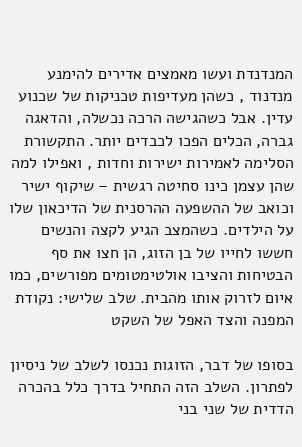המנדנדת ועשו מאמצים אדירים להימנע מנדנוד , כשהן מעדיפות טכניקות של שכנוע עדין. אבל כשהגישה הרכה נכשלה, והדאגה גברה, הכלים הפכו לכבדים יותר. התקשורת הסלימה לאמירות ישירות וחדות , ואפילו למה שהן עצמן כינו סחיטה רגשית – שיקוף ישיר וכואב של ההשפעה ההרסנית של הדיכאון שלו על הילדים. כשהמצב הגיע לקצה והנשים חששו לחייו של בן הזוג, הן חצו את סף הבטיחות והציבו אולטימטומים מפורשים, כמו איום לזרוק אותו מהבית. שלב שלישי: נקודת המפנה והצד האפל של השקט

בסופו של דבר, הזוגות נכנסו לשלב של ניסיון לפתרון. השלב הזה התחיל בדרך כלל בהכרה הדדית של שני בני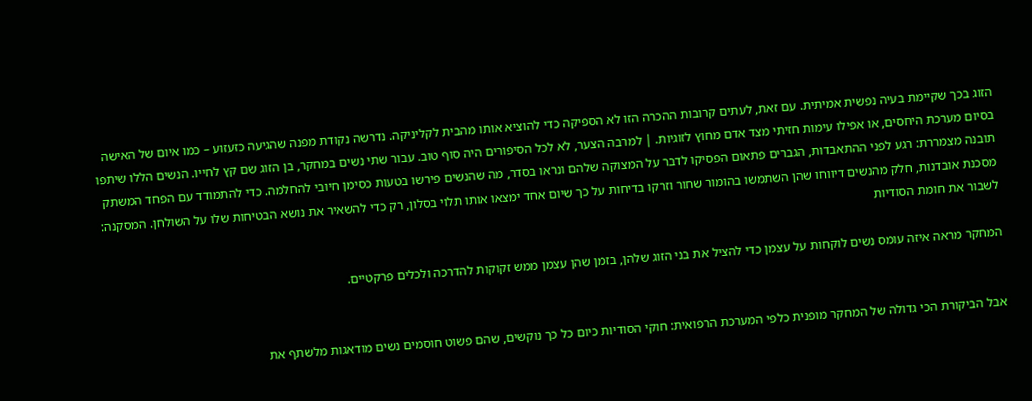הזוג בכך שקיימת בעיה נפשית אמיתית. עם זאת, לעתים קרובות ההכרה הזו לא הספיקה כדי להוציא אותו מהבית לקליניקה. נדרשה נקודת מפנה שהגיעה כזעזוע – כמו איום של האישה בסיום מערכת היחסים, או אפילו עימות חזיתי מצד אדם מחוץ לזוגיות. | למרבה הצער, לא לכל הסיפורים היה סוף טוב. עבור שתי נשים במחקר, בן הזוג שם קץ לחייו. הנשים הללו שיתפו תובנה מצמררת: רגע לפני ההתאבדות, הגברים פתאום הפסיקו לדבר על המצוקה שלהם ונראו בסדר, מה שהנשים פירשו בטעות כסימן חיובי להחלמה. כדי להתמודד עם הפחד המשתק מסכנת אובדנות, חלק מהנשים דיווחו שהן השתמשו בהומור שחור וזרקו בדיחות על כך שיום אחד ימצאו אותו תלוי בסלון, רק כדי להשאיר את נושא הבטיחות שלו על השולחן. המסקנה: לשבור את חומת הסודיות

המחקר מראה איזה עומס נשים לוקחות על עצמן כדי להציל את בני הזוג שלהן, בזמן שהן עצמן ממש זקוקות להדרכה ולכלים פרקטיים.


אבל הביקורת הכי גדולה של המחקר מופנית כלפי המערכת הרפואית: חוקי הסודיות כיום כל כך נוקשים, שהם פשוט חוסמים נשים מודאגות מלשתף את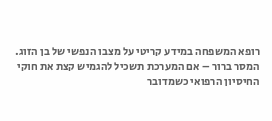רופא המשפחה במידע קריטי על מצבו הנפשי של בן הזוג. המסר ברור – אם המערכת תשכיל להגמיש קצת את חוקי החיסיון הרפואי כשמדובר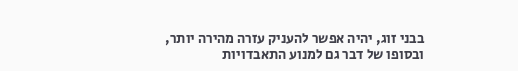בבני זוג, יהיה אפשר להעניק עזרה מהירה יותר, ובסופו של דבר גם למנוע התאבדויות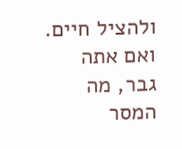ולהציל חיים. ואם אתה גבר, מה המסר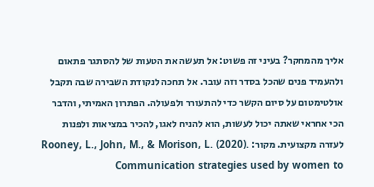אליך מהמחקר? בעיני זה פשוט: אל תעשה את הטעות של להסתגר פתאום ולהעמיד פנים שהכל בסדר וזה עובר. אל תחכה לנקודת השבירה שבה תקבל אולטימטום על סיום הקשר כדי להתעורר ולפעולה. הפתרון האמיתי, והדבר הכי אחראי שאתה יכול לעשות, הוא להניח לאגו, להכיר במציאות ולפנות לעזרה מקצועית. מקור: Rooney, L., John, M., & Morison, L. (2020). Communication strategies used by women to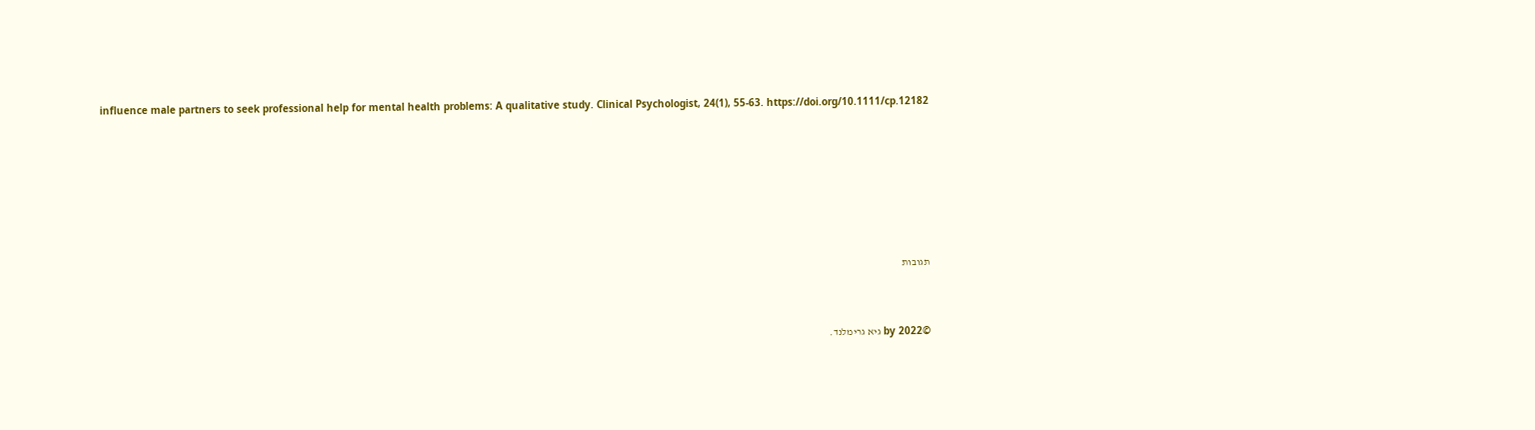influence male partners to seek professional help for mental health problems: A qualitative study. Clinical Psychologist, 24(1), 55-63. https://doi.org/10.1111/cp.12182






תגובות


©2022 by גיא גרימלנד.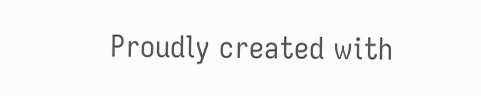Proudly created with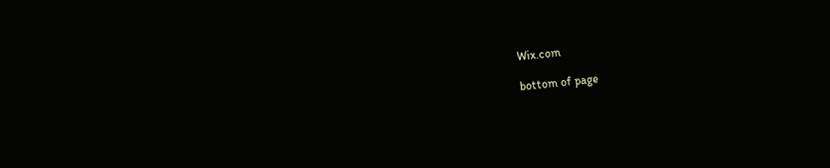Wix.com

bottom of page